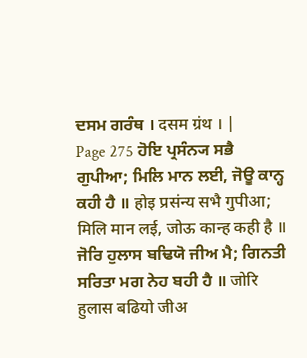ਦਸਮ ਗਰੰਥ । दसम ग्रंथ । |
Page 275 ਹੋਇ ਪ੍ਰਸੰਨ੍ਯ ਸਭੈ ਗੁਪੀਆ; ਮਿਲਿ ਮਾਨ ਲਈ, ਜੋਊ ਕਾਨ੍ਹ ਕਹੀ ਹੈ ॥ होइ प्रसंन्य सभै गुपीआ; मिलि मान लई, जोऊ कान्ह कही है ॥ ਜੋਰਿ ਹੁਲਾਸ ਬਢਿਯੋ ਜੀਅ ਮੈ; ਗਿਨਤੀ ਸਰਿਤਾ ਮਗ ਨੇਹ ਬਹੀ ਹੈ ॥ जोरि हुलास बढियो जीअ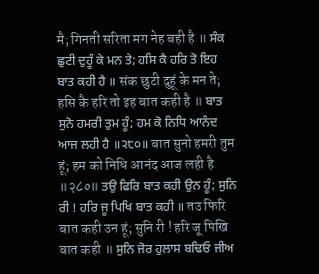मै; गिनती सरिता मग नेह बही है ॥ ਸੰਕ ਛੁਟੀ ਦੁਹੂੰ ਕੇ ਮਨ ਤੇ; ਹਸਿ ਕੈ ਹਰਿ ਤੋ ਇਹ ਬਾਤ ਕਹੀ ਹੈ ॥ संक छुटी दुहूं के मन ते; हसि कै हरि तो इह बात कही है ॥ ਬਾਤ ਸੁਨੋ ਹਮਰੀ ਤੁਮ ਹੂੰ; ਹਮ ਕੋ ਨਿਧਿ ਆਨੰਦ ਆਜ ਲਹੀ ਹੈ ॥੨੮੦॥ बात सुनो हमरी तुम हूं; हम को निधि आनंद आज लही है ॥२८०॥ ਤਉ ਫਿਰਿ ਬਾਤ ਕਹੀ ਉਨ ਹੂੰ; ਸੁਨਿ ਰੀ ! ਹਰਿ ਜੂ ਪਿਖਿ ਬਾਤ ਕਹੀ ॥ तउ फिरि बात कही उन हूं; सुनि री ! हरि जू पिखि बात कही ॥ ਸੁਨਿ ਜੋਰ ਹੁਲਾਸ ਬਢਿਓ ਜੀਅ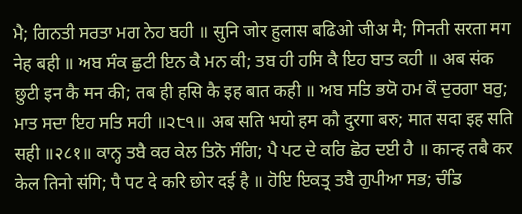ਮੈ; ਗਿਨਤੀ ਸਰਤਾ ਮਗ ਨੇਹ ਬਹੀ ॥ सुनि जोर हुलास बढिओ जीअ मै; गिनती सरता मग नेह बही ॥ ਅਬ ਸੰਕ ਛੁਟੀ ਇਨ ਕੈ ਮਨ ਕੀ; ਤਬ ਹੀ ਹਸਿ ਕੈ ਇਹ ਬਾਤ ਕਹੀ ॥ अब संक छुटी इन कै मन की; तब ही हसि कै इह बात कही ॥ ਅਬ ਸਤਿ ਭਯੋ ਹਮ ਕੌ ਦੁਰਗਾ ਬਰੁ; ਮਾਤ ਸਦਾ ਇਹ ਸਤਿ ਸਹੀ ॥੨੮੧॥ अब सति भयो हम कौ दुरगा बरु; मात सदा इह सति सही ॥२८१॥ ਕਾਨ੍ਹ ਤਬੈ ਕਰ ਕੇਲ ਤਿਨੋ ਸੰਗਿ; ਪੈ ਪਟ ਦੇ ਕਰਿ ਛੋਰ ਦਈ ਹੈ ॥ कान्ह तबै कर केल तिनो संगि; पै पट दे करि छोर दई है ॥ ਹੋਇ ਇਕਤ੍ਰ ਤਬੈ ਗੁਪੀਆ ਸਭ; ਚੰਡਿ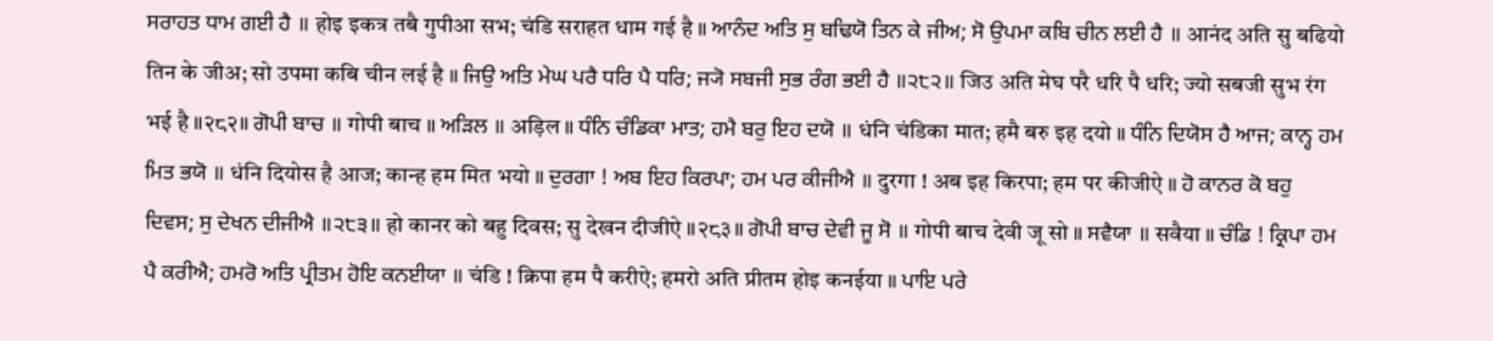ਸਰਾਹਤ ਧਾਮ ਗਈ ਹੈ ॥ होइ इकत्र तबै गुपीआ सभ; चंडि सराहत धाम गई है ॥ ਆਨੰਦ ਅਤਿ ਸੁ ਬਢਿਯੋ ਤਿਨ ਕੇ ਜੀਅ; ਸੋ ਉਪਮਾ ਕਬਿ ਚੀਨ ਲਈ ਹੈ ॥ आनंद अति सु बढियो तिन के जीअ; सो उपमा कबि चीन लई है ॥ ਜਿਉ ਅਤਿ ਮੇਘ ਪਰੈ ਧਰਿ ਪੈ ਧਰਿ; ਜ੍ਯੋ ਸਬਜੀ ਸੁਭ ਰੰਗ ਭਈ ਹੈ ॥੨੮੨॥ जिउ अति मेघ परै धरि पै धरि; ज्यो सबजी सुभ रंग भई है ॥२८२॥ ਗੋਪੀ ਬਾਚ ॥ गोपी बाच ॥ ਅੜਿਲ ॥ अड़िल ॥ ਧੰਨਿ ਚੰਡਿਕਾ ਮਾਤ; ਹਮੈ ਬਰੁ ਇਹ ਦਯੋ ॥ धंनि चंडिका मात; हमै बरु इह दयो ॥ ਧੰਨਿ ਦਿਯੋਸ ਹੈ ਆਜ; ਕਾਨ੍ਹ ਹਮ ਮਿਤ ਭਯੋ ॥ धंनि दियोस है आज; कान्ह हम मित भयो ॥ ਦੁਰਗਾ ! ਅਬ ਇਹ ਕਿਰਪਾ; ਹਮ ਪਰ ਕੀਜੀਐ ॥ दुरगा ! अब इह किरपा; हम पर कीजीऐ ॥ ਹੋ ਕਾਨਰ ਕੋ ਬਹੁ ਦਿਵਸ; ਸੁ ਦੇਖਨ ਦੀਜੀਐ ॥੨੮੩॥ हो कानर को बहु दिवस; सु देखन दीजीऐ ॥२८३॥ ਗੋਪੀ ਬਾਚ ਦੇਵੀ ਜੂ ਸੋ ॥ गोपी बाच देवी जू सो ॥ ਸਵੈਯਾ ॥ सवैया ॥ ਚੰਡਿ ! ਕ੍ਰਿਪਾ ਹਮ ਪੈ ਕਰੀਐ; ਹਮਰੋ ਅਤਿ ਪ੍ਰੀਤਮ ਹੋਇ ਕਨਈਯਾ ॥ चंडि ! क्रिपा हम पै करीऐ; हमरो अति प्रीतम होइ कनईया ॥ ਪਾਇ ਪਰੇ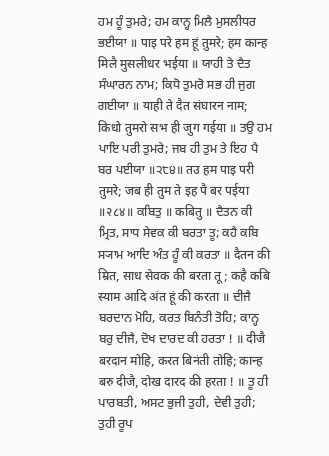ਹਮ ਹੂੰ ਤੁਮਰੇ; ਹਮ ਕਾਨ੍ਹ ਮਿਲੈ ਮੁਸਲੀਧਰ ਭਈਯਾ ॥ पाइ परे हम हूं तुमरे; हम कान्ह मिलै मुसलीधर भईया ॥ ਯਾਹੀ ਤੇ ਦੈਤ ਸੰਘਾਰਨ ਨਾਮ; ਕਿਧੋ ਤੁਮਰੋ ਸਭ ਹੀ ਜੁਗ ਗਈਯਾ ॥ याही ते दैत संघारन नाम; किधो तुमरो सभ ही जुग गईया ॥ ਤਉ ਹਮ ਪਾਇ ਪਰੀ ਤੁਮਰੇ; ਜਬ ਹੀ ਤੁਮ ਤੇ ਇਹ ਪੈ ਬਰ ਪਈਯਾ ॥੨੮੪॥ तउ हम पाइ परी तुमरे; जब ही तुम ते इह पै बर पईया ॥२८४॥ ਕਬਿਤੁ ॥ कबितु ॥ ਦੈਤਨ ਕੀ ਮ੍ਰਿਤ, ਸਾਧ ਸੇਵਕ ਕੀ ਬਰਤਾ ਤੂ; ਕਹੈ ਕਬਿ ਸ੍ਯਾਮ ਆਦਿ ਅੰਤ ਹੂੰ ਕੀ ਕਰਤਾ ॥ दैतन की म्रित, साध सेवक की बरता तू; कहै कबि स्याम आदि अंत हूं की करता ॥ ਦੀਜੈ ਬਰਦਾਨ ਮੋਹਿ, ਕਰਤ ਬਿਨੰਤੀ ਤੋਹਿ; ਕਾਨ੍ਹ ਬਰੁ ਦੀਜੈ, ਦੋਖ ਦਾਰਦ ਕੀ ਹਰਤਾ ! ॥ दीजै बरदान मोहि, करत बिनंती तोहि; कान्ह बरु दीजै, दोख दारद की हरता ! ॥ ਤੂ ਹੀ ਪਾਰਬਤੀ, ਅਸਟ ਭੁਜੀ ਤੁਹੀ, ਦੇਵੀ ਤੁਹੀ; ਤੁਹੀ ਰੂਪ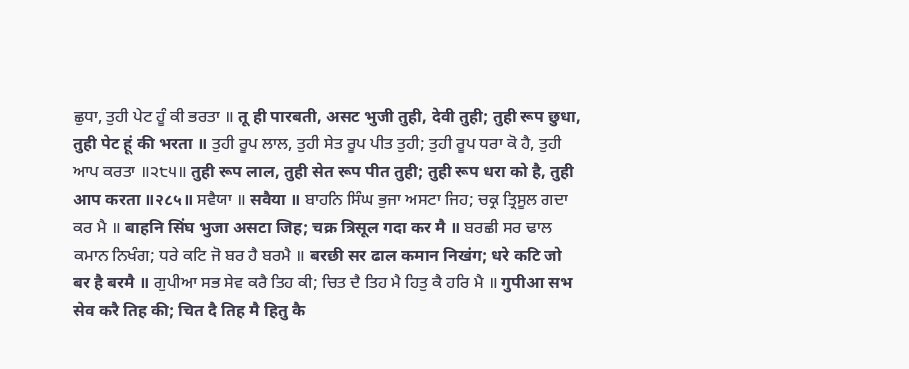ਛੁਧਾ, ਤੁਹੀ ਪੇਟ ਹੂੰ ਕੀ ਭਰਤਾ ॥ तू ही पारबती, असट भुजी तुही, देवी तुही; तुही रूप छुधा, तुही पेट हूं की भरता ॥ ਤੁਹੀ ਰੂਪ ਲਾਲ, ਤੁਹੀ ਸੇਤ ਰੂਪ ਪੀਤ ਤੁਹੀ; ਤੁਹੀ ਰੂਪ ਧਰਾ ਕੋ ਹੈ, ਤੁਹੀ ਆਪ ਕਰਤਾ ॥੨੮੫॥ तुही रूप लाल, तुही सेत रूप पीत तुही; तुही रूप धरा को है, तुही आप करता ॥२८५॥ ਸਵੈਯਾ ॥ सवैया ॥ ਬਾਹਨਿ ਸਿੰਘ ਭੁਜਾ ਅਸਟਾ ਜਿਹ; ਚਕ੍ਰ ਤ੍ਰਿਸੂਲ ਗਦਾ ਕਰ ਮੈ ॥ बाहनि सिंघ भुजा असटा जिह; चक्र त्रिसूल गदा कर मै ॥ ਬਰਛੀ ਸਰ ਢਾਲ ਕਮਾਨ ਨਿਖੰਗ; ਧਰੇ ਕਟਿ ਜੋ ਬਰ ਹੈ ਬਰਮੈ ॥ बरछी सर ढाल कमान निखंग; धरे कटि जो बर है बरमै ॥ ਗੁਪੀਆ ਸਭ ਸੇਵ ਕਰੈ ਤਿਹ ਕੀ; ਚਿਤ ਦੈ ਤਿਹ ਮੈ ਹਿਤੁ ਕੈ ਹਰਿ ਮੈ ॥ गुपीआ सभ सेव करै तिह की; चित दै तिह मै हितु कै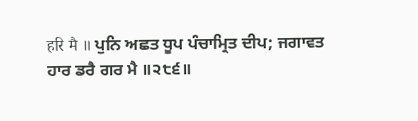हरि मै ॥ ਪੁਨਿ ਅਛਤ ਧੂਪ ਪੰਚਾਮ੍ਰਿਤ ਦੀਪ; ਜਗਾਵਤ ਹਾਰ ਡਰੈ ਗਰ ਮੈ ॥੨੮੬॥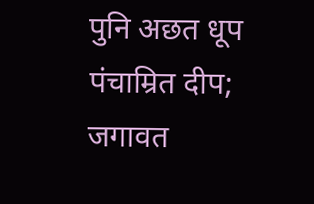पुनि अछत धूप पंचाम्रित दीप; जगावत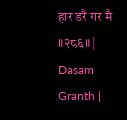हार डरै गर मै ॥२८६॥ |
Dasam Granth |